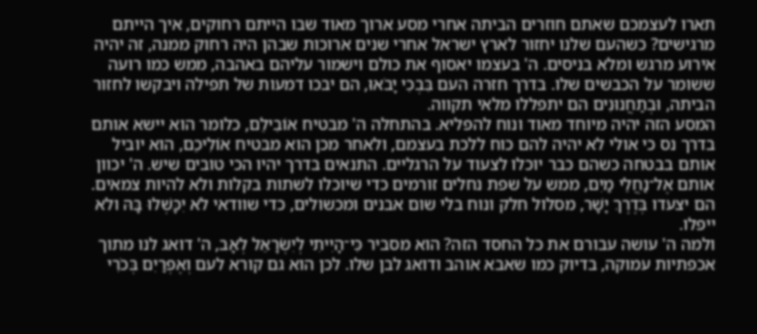תארו לעצמכם שאתם חוזרים הביתה אחרי מסע ארוך מאוד שבו הייתם רחוקים, איך הייתם מרגישים? כשהעם שלנו יחזור לארץ ישראל אחרי שנים ארוכות שבהן היה רחוק ממנה, זה יהיה אירוע מרגש ומלא בניסים. ה' בעצמו יאסוף את כולם וישמור עליהם באהבה, ממש כמו רועה ששומר על הכבשים שלו. בדרך חזרה העם בִּבְכִי יָבֹאוּ, הם יבכו דמעות של תפילה ויבקשו לחזור הביתה, וּבְתַחֲנוּנִים הם יתפללו מלאי תקווה.
המסע הזה יהיה מיוחד מאוד ונוח להפליא. בהתחלה ה' מבטיח אוֹבִילֵם, כלומר הוא יישא אותם בדרך נס כי אולי לא יהיה להם כוח ללכת בעצמם, ולאחר מכן הוא מבטיח אוֹלִיכֵם, הוא יוביל אותם בבטחה כשהם כבר יוכלו לצעוד על הרגליים. התנאים בדרך יהיו הכי טובים שיש. ה' יכוון אותם אֶל־נַחֲלֵי מַיִם, ממש על שפת נחלים זורמים כדי שיוכלו לשתות בקלות ולא להיות צמאים. הם יצעדו בְּדֶרֶךְ יָשָׁר, מסלול חלק ונוח בלי שום אבנים ומכשולים, כדי שוודאי לֹא יִכָּשְׁלוּ בָּהּ ולא ייפלו.
ולמה ה' עושה עבורם את כל החסד הזה? הוא מסביר כִּי־הָיִיתִי לְיִשְׂרָאֵל לְאָב, ה' דואג לנו מתוך אכפתיות עמוקה, בדיוק כמו שאבא אוהב ודואג לבן שלו. לכן הוא גם קורא לעם וְאֶפְרַיִם בְּכֹרִי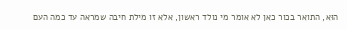הוּא, התואר בכור כאן לא אומר מי נולד ראשון, אלא זו מילת חיבה שמראה עד כמה העם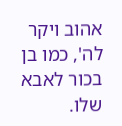אהוב ויקר לה', כמו בן בכור לאבא שלו.